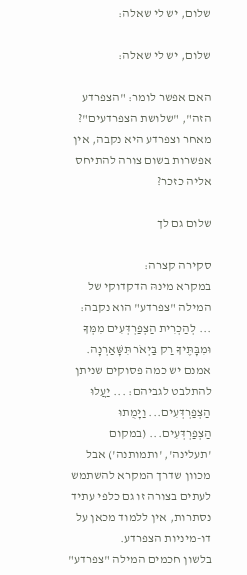שלום, יש לי שאלה:

שלום, יש לי שאלה:

האם אפשר לומר: "הצפרדע הזה", "שלושת הצפרדעים"?
מאחר וצפרדע היא נקבה, אין אפשרות בשום צורה להתיחס אליה כזכר?

שלום גם לך

סקירה קצרה:
במקרא מינהּ הדקדוקי של המילה "צפרדע" הוא נקבה: ... לְהַכְרִית הַצְפַרְדְּעִים מִמְּךָ וּמִבָּתֶּיךָ רַק בַּיְאֹר תִּשָּׁאַרְנָה.
אמנם יש כמה פסוקים שניתן להתלבט לגביהם: ... יַעֲלוּ הַצְפַרְדְּעִים... וַיָּמֻתוּ הַצְפַרְדְּעִים... (במקום 'תעלינה', 'ותמותנה') אבל מכוון שדרך המקרא להשתמש לעתים בצורה זו גם כלפי עתיד נסתרות, אין ללמוד מכאן על דו-מיניות הצפרדע.
בלשון חכמים המילה "צפרדע"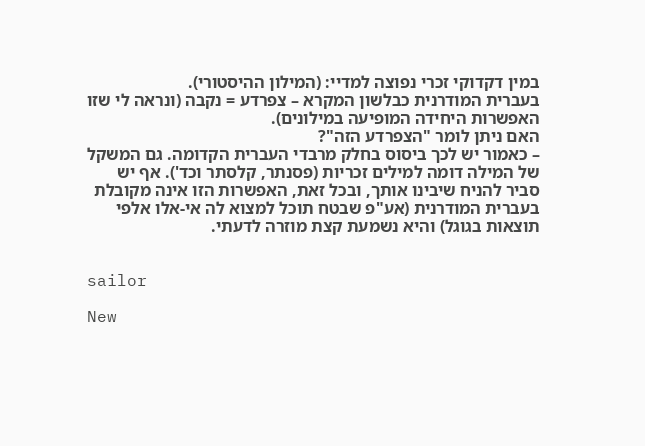במין דקדוקי זכרי נפוצה למדיי: (המילון ההיסטורי).
בעברית המודרנית כבלשון המקרא – צפרדע = נקבה (ונראה לי שזו האפשרות היחידה המופיעה במילונים).
האם ניתן לומר "הצפרדע הזה"?
– כאמור יש לכך ביסוס בחלק מרבדי העברית הקדומה. גם המשקל של המילה דומה למילים זכריות (פסנתר, קלסתר וכד'). אף יש סביר להניח שיבינו אותך, ובכל זאת, האפשרות הזו אינה מקובלת בעברית המודרנית (אע"פ שבטח תוכל למצוא לה אי-אלו אלפי תוצאות בגוגל) והיא נשמעת קצת מוזרה לדעתי.


sailor

New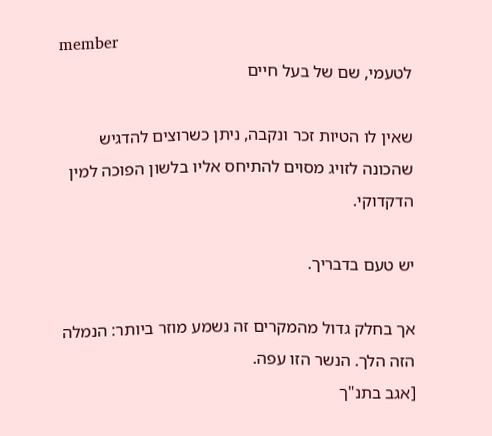member
לטעמי, שם של בעל חיים

שאין לו הטיות זכר ונקבה, ניתן כשרוצים להדגיש שהכונה לזויג מסוים להתיחס אליו בלשון הפוכה למין הדקדוקי.

יש טעם בדבריך.

אך בחלק גדול מהמקרים זה נשמע מוזר ביותר: הנמלה הזה הלך. הנשר הזו עפה.
[אגב בתנ"ך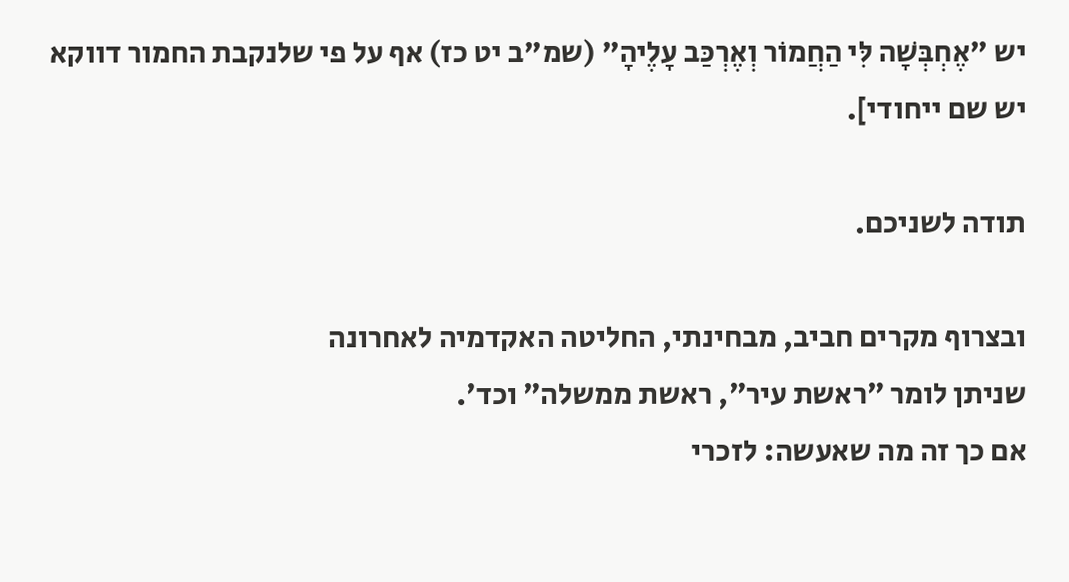יש "אֶחְבְּשָׁה לִּי הַחֲמוֹר וְאֶרְכַּב עָלֶיהָ" (שמ"ב יט כז) אף על פי שלנקבת החמור דווקא יש שם ייחודי].

תודה לשניכם.

ובצרוף מקרים חביב, מבחינתי, החליטה האקדמיה לאחרונה
שניתן לומר ״ראשת עיר״, ראשת ממשלה״ וכד׳.
אם כך זה מה שאעשה: לזכרי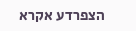הצפרדע אקרא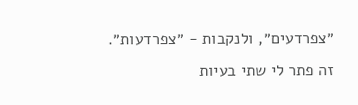״צפרדעים״, ולנקבות - ״צפרדעות״.
זה פתר לי שתי בעיות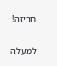חריזה!

למעלה